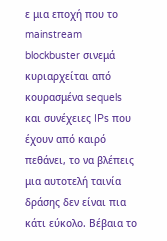ε μια εποχή που το mainstream blockbuster σινεμά κυριαρχείται από κουρασμένα sequels και συνέχειες IPs που έχουν από καιρό πεθάνει, το να βλέπεις μια αυτοτελή ταινία δράσης δεν είναι πια κάτι εύκολο. Βέβαια το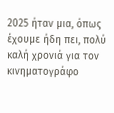2025 ήταν μια, όπως έχουμε ήδη πει, πολύ καλή χρονιά για τον κινηματογράφο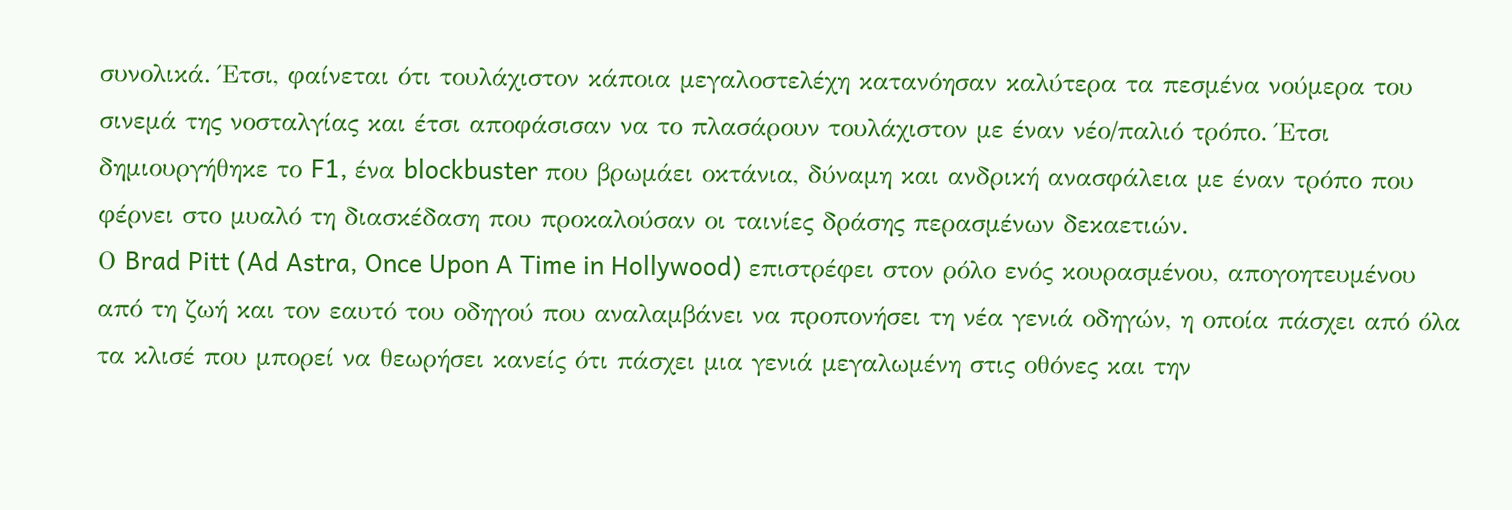συνολικά. Έτσι, φαίνεται ότι τουλάχιστον κάποια μεγαλοστελέχη κατανόησαν καλύτερα τα πεσμένα νούμερα του σινεμά της νοσταλγίας και έτσι αποφάσισαν να το πλασάρουν τουλάχιστον με έναν νέο/παλιό τρόπο. Έτσι δημιουργήθηκε το F1, ένα blockbuster που βρωμάει οκτάνια, δύναμη και ανδρική ανασφάλεια με έναν τρόπο που φέρνει στο μυαλό τη διασκέδαση που προκαλούσαν οι ταινίες δράσης περασμένων δεκαετιών.
Ο Brad Pitt (Ad Astra, Once Upon A Time in Hollywood) επιστρέφει στον ρόλο ενός κουρασμένου, απογοητευμένου από τη ζωή και τον εαυτό του οδηγού που αναλαμβάνει να προπονήσει τη νέα γενιά οδηγών, η οποία πάσχει από όλα τα κλισέ που μπορεί να θεωρήσει κανείς ότι πάσχει μια γενιά μεγαλωμένη στις οθόνες και την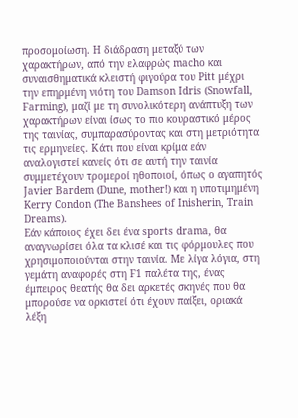προσομοίωση. Η διάδραση μεταξύ των χαρακτήρων, από την ελαφρώς macho και συναισθηματικά κλειστή φιγούρα του Pitt μέχρι την επηρμένη νιότη του Damson Idris (Snowfall, Farming), μαζί με τη συνολικότερη ανάπτυξη των χαρακτήρων είναι ίσως το πιο κουραστικό μέρος της ταινίας, συμπαρασύροντας και στη μετριότητα τις ερμηνείες. Κάτι που είναι κρίμα εάν αναλογιστεί κανείς ότι σε αυτή την ταινία συμμετέχουν τρομεροί ηθοποιοί, όπως ο αγαπητός Javier Bardem (Dune, mother!) και η υποτιμημένη Kerry Condon (The Banshees of Inisherin, Train Dreams).
Εάν κάποιος έχει δει ένα sports drama, θα αναγνωρίσει όλα τα κλισέ και τις φόρμουλες που χρησιμοποιούνται στην ταινία. Με λίγα λόγια, στη γεμάτη αναφορές στη F1 παλέτα της, ένας έμπειρος θεατής θα δει αρκετές σκηνές που θα μπορούσε να ορκιστεί ότι έχουν παίξει, οριακά λέξη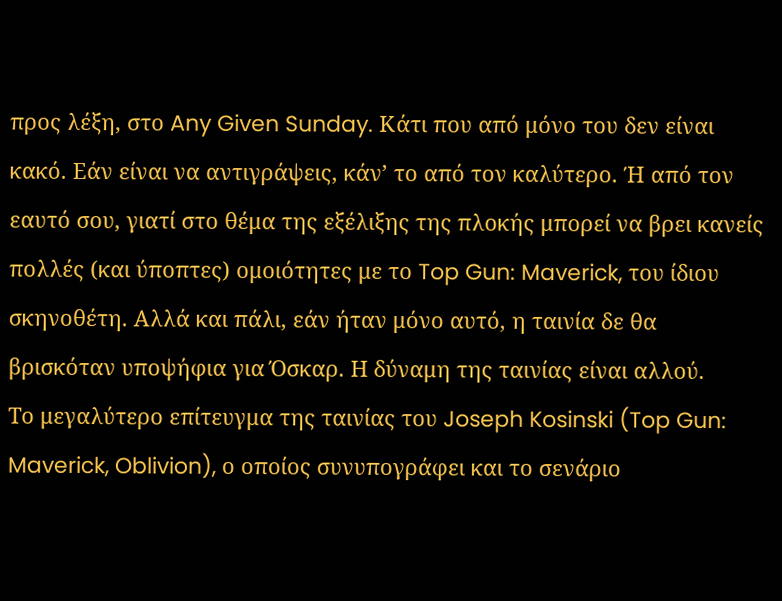προς λέξη, στο Any Given Sunday. Κάτι που από μόνο του δεν είναι κακό. Εάν είναι να αντιγράψεις, κάν’ το από τον καλύτερο. Ή από τον εαυτό σου, γιατί στο θέμα της εξέλιξης της πλοκής μπορεί να βρει κανείς πολλές (και ύποπτες) ομοιότητες με το Top Gun: Maverick, του ίδιου σκηνοθέτη. Αλλά και πάλι, εάν ήταν μόνο αυτό, η ταινία δε θα βρισκόταν υποψήφια για Όσκαρ. Η δύναμη της ταινίας είναι αλλού.
Το μεγαλύτερο επίτευγμα της ταινίας του Joseph Kosinski (Top Gun: Maverick, Oblivion), ο οποίος συνυπογράφει και το σενάριο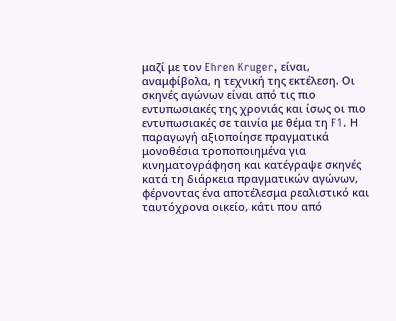μαζί με τον Ehren Kruger, είναι, αναμφίβολα, η τεχνική της εκτέλεση. Οι σκηνές αγώνων είναι από τις πιο εντυπωσιακές της χρονιάς και ίσως οι πιο εντυπωσιακές σε ταινία με θέμα τη F1. Η παραγωγή αξιοποίησε πραγματικά μονοθέσια τροποποιημένα για κινηματογράφηση και κατέγραψε σκηνές κατά τη διάρκεια πραγματικών αγώνων, φέρνοντας ένα αποτέλεσμα ρεαλιστικό και ταυτόχρονα οικείο, κάτι που από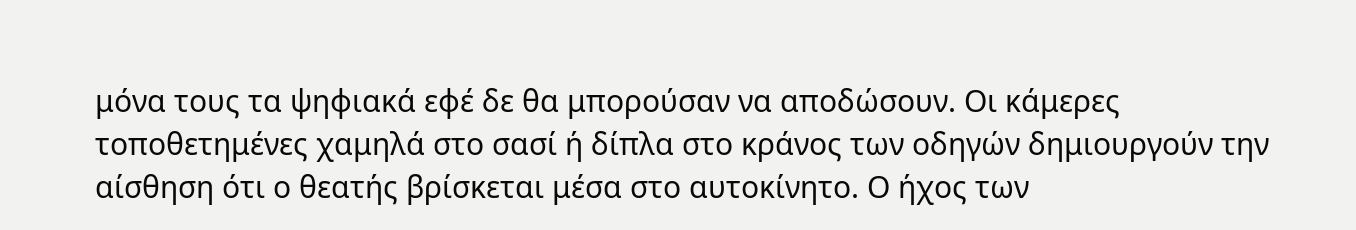μόνα τους τα ψηφιακά εφέ δε θα μπορούσαν να αποδώσουν. Οι κάμερες τοποθετημένες χαμηλά στο σασί ή δίπλα στο κράνος των οδηγών δημιουργούν την αίσθηση ότι ο θεατής βρίσκεται μέσα στο αυτοκίνητο. Ο ήχος των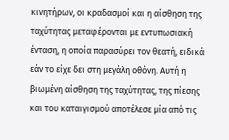κινητήρων, οι κραδασμοί και η αίσθηση της ταχύτητας μεταφέρονται με εντυπωσιακή ένταση, η οποία παρασύρει τον θεατή, ειδικά εάν το είχε δει στη μεγάλη οθόνη. Αυτή η βιωμένη αίσθηση της ταχύτητας, της πίεσης και του καταιγισμού αποτέλεσε μία από τις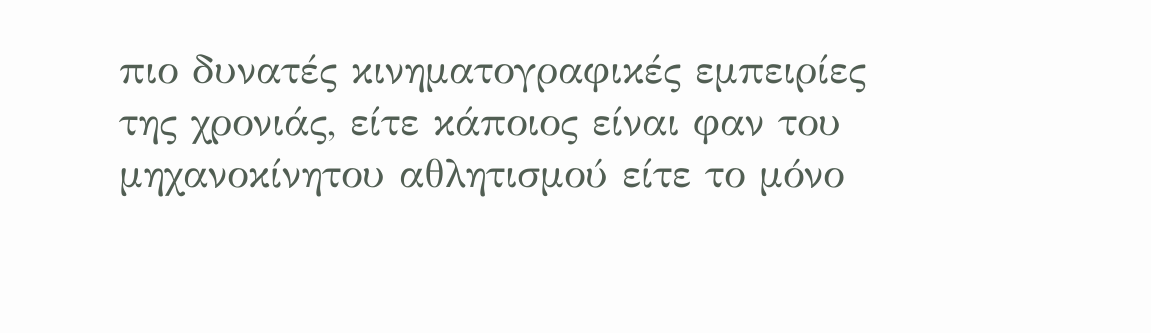πιο δυνατές κινηματογραφικές εμπειρίες της χρονιάς, είτε κάποιος είναι φαν του μηχανοκίνητου αθλητισμού είτε το μόνο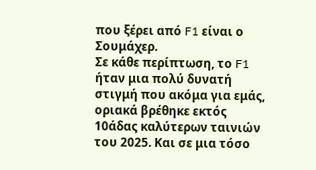που ξέρει από F1 είναι ο Σουμάχερ.
Σε κάθε περίπτωση, το F1 ήταν μια πολύ δυνατή στιγμή που ακόμα για εμάς, οριακά βρέθηκε εκτός 10άδας καλύτερων ταινιών του 2025. Και σε μια τόσο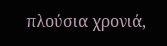πλούσια χρονιά,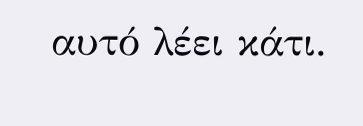αυτό λέει κάτι.